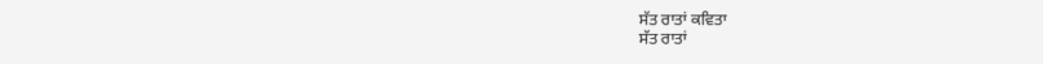ਸੱਤ ਰਾਤਾਂ ਕਵਿਤਾ
ਸੱਤ ਰਾਤਾਂ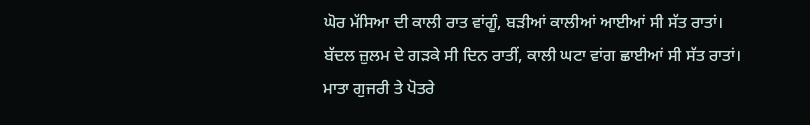ਘੋਰ ਮੱਸਿਆ ਦੀ ਕਾਲੀ ਰਾਤ ਵਾਂਗੂੰ, ਬੜੀਆਂ ਕਾਲੀਆਂ ਆਈਆਂ ਸੀ ਸੱਤ ਰਾਤਾਂ।
ਬੱਦਲ ਜ਼ੁਲਮ ਦੇ ਗੜਕੇ ਸੀ ਦਿਨ ਰਾਤੀਂ, ਕਾਲੀ ਘਟਾ ਵਾਂਗ ਛਾਈਆਂ ਸੀ ਸੱਤ ਰਾਤਾਂ।
ਮਾਤਾ ਗੁਜਰੀ ਤੇ ਪੋਤਰੇ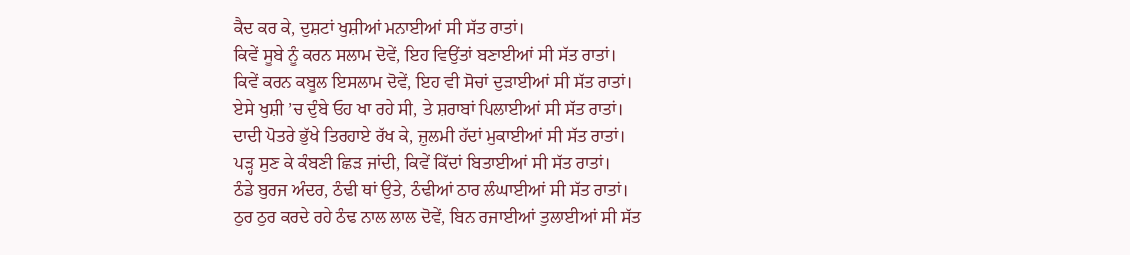ਕੈਦ ਕਰ ਕੇ, ਦੁਸ਼ਟਾਂ ਖੁਸ਼ੀਆਂ ਮਨਾਈਆਂ ਸੀ ਸੱਤ ਰਾਤਾਂ।
ਕਿਵੇਂ ਸੂਬੇ ਨੂੰ ਕਰਨ ਸਲਾਮ ਦੋਵੇਂ, ਇਹ ਵਿਉਂਤਾਂ ਬਣਾਈਆਂ ਸੀ ਸੱਤ ਰਾਤਾਂ।
ਕਿਵੇਂ ਕਰਨ ਕਬੂਲ ਇਸਲਾਮ ਦੋਵੇਂ, ਇਹ ਵੀ ਸੋਚਾਂ ਦੁੜਾਈਆਂ ਸੀ ਸੱਤ ਰਾਤਾਂ।
ਏਸੇ ਖੁਸ਼ੀ ’ਚ ਦੁੰਬੇ ਓਹ ਖਾ ਰਹੇ ਸੀ, ਤੇ ਸ਼ਰਾਬਾਂ ਪਿਲਾਈਆਂ ਸੀ ਸੱਤ ਰਾਤਾਂ।
ਦਾਦੀ ਪੋਤਰੇ ਭੁੱਖੇ ਤਿਰਹਾਏ ਰੱਖ ਕੇ, ਜ਼ੁਲਮੀ ਹੱਦਾਂ ਮੁਕਾਈਆਂ ਸੀ ਸੱਤ ਰਾਤਾਂ।
ਪੜ੍ਹ ਸੁਣ ਕੇ ਕੰਬਣੀ ਛਿੜ ਜਾਂਦੀ, ਕਿਵੇਂ ਕਿੱਦਾਂ ਬਿਤਾਈਆਂ ਸੀ ਸੱਤ ਰਾਤਾਂ।
ਠੰਡੇ ਬੁਰਜ ਅੰਦਰ, ਠੰਢੀ ਥਾਂ ਉਤੇ, ਠੰਢੀਆਂ ਠਾਰ ਲੰਘਾਈਆਂ ਸੀ ਸੱਤ ਰਾਤਾਂ।
ਠੁਰ ਠੁਰ ਕਰਦੇ ਰਹੇ ਠੰਢ ਨਾਲ ਲਾਲ ਦੋਵੇਂ, ਬਿਨ ਰਜਾਈਆਂ ਤੁਲਾਈਆਂ ਸੀ ਸੱਤ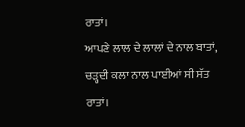ਰਾਤਾਂ।
ਆਪਣੇ ਲਾਲ ਦੇ ਲਾਲਾਂ ਦੇ ਨਾਲ ਬਾਤਾਂ, ਚੜ੍ਹਦੀ ਕਲਾ ਨਾਲ ਪਾਈਆਂ ਸੀ ਸੱਤ ਰਾਤਾਂ।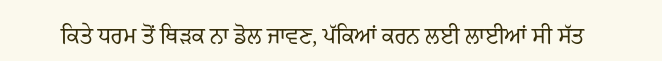ਕਿਤੇ ਧਰਮ ਤੋਂ ਥਿੜਕ ਨਾ ਡੋਲ ਜਾਵਣ, ਪੱਕਿਆਂ ਕਰਨ ਲਈ ਲਾਈਆਂ ਸੀ ਸੱਤ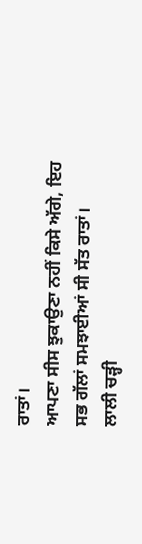ਰਾਤਾਂ।
ਆਪਣਾ ਸੀਸ ਝੁਕਾਉਣਾ ਨਹੀਂ ਕਿਸੇ ਅੱਗੇ, ਇਹ ਸਭ ਗੱਲਾਂ ਸਮਝਾਈਆਂ ਸੀ ਸੱਤ ਰਾਤਾਂ।
ਲਾਲੀ ਚੜ੍ਹੀ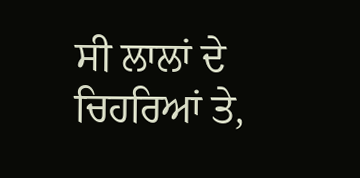ਸੀ ਲਾਲਾਂ ਦੇ ਚਿਹਰਿਆਂ ਤੇ,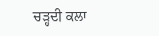ਚੜ੍ਹਦੀ ਕਲਾ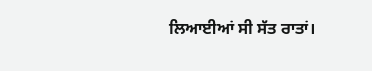ਲਿਆਈਆਂ ਸੀ ਸੱਤ ਰਾਤਾਂ।